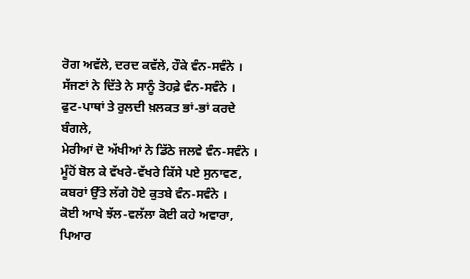ਰੋਗ ਅਵੱਲੇ, ਦਰਦ ਕਵੱਲੇ, ਹੌਕੇ ਵੰਨ-ਸਵੰਨੇ ।
ਸੱਜਣਾਂ ਨੇ ਦਿੱਤੇ ਨੇ ਸਾਨੂੰ ਤੋਹਫ਼ੇ ਵੰਨ-ਸਵੰਨੇ ।
ਫੁਟ-ਪਾਥਾਂ ਤੇ ਰੁਲਦੀ ਖ਼ਲਕਤ ਭਾਂ-ਭਾਂ ਕਰਦੇ ਬੰਗਲੇ,
ਮੇਰੀਆਂ ਦੋ ਅੱਖੀਆਂ ਨੇ ਡਿੱਠੇ ਜਲਵੇ ਵੰਨ-ਸਵੰਨੇ ।
ਮੂੰਹੋਂ ਬੋਲ ਕੇ ਵੱਖਰੇ-ਵੱਖਰੇ ਕਿੱਸੇ ਪਏ ਸੁਨਾਵਣ,
ਕਬਰਾਂ ਉੱਤੇ ਲੱਗੇ ਹੋਏ ਕੁਤਬੇ ਵੰਨ-ਸਵੰਨੇ ।
ਕੋਈ ਆਖੇ ਝੱਲ-ਵਲੱਲਾ ਕੋਈ ਕਹੇ ਅਵਾਰਾ,
ਪਿਆਰ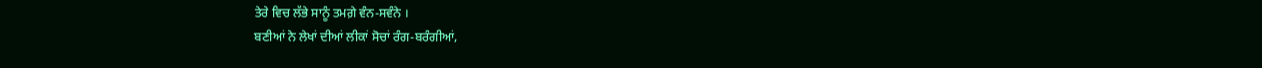ਤੇਰੇ ਵਿਚ ਲੱਭੇ ਸਾਨੂੰ ਤਮਗ਼ੇ ਵੰਨ-ਸਵੰਨੇ ।
ਬਣੀਆਂ ਨੇ ਲੇਖਾਂ ਦੀਆਂ ਲੀਕਾਂ ਸੋਚਾਂ ਰੰਗ-ਬਰੰਗੀਆਂ,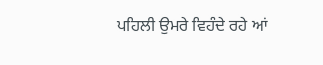ਪਹਿਲੀ ਉਮਰੇ ਵਿਹੰਦੇ ਰਹੇ ਆਂ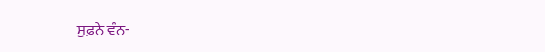ਸੁਫ਼ਨੇ ਵੰਨ-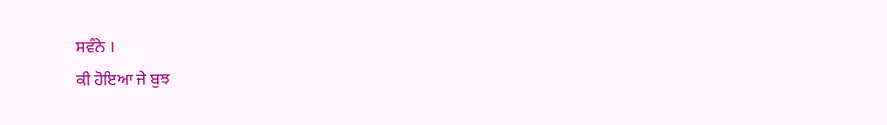ਸਵੰਨੇ ।
ਕੀ ਹੋਇਆ ਜੇ ਬੁਝ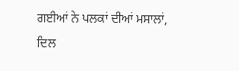ਗਈਆਂ ਨੇ ਪਲਕਾਂ ਦੀਆਂ ਮਸਾਲਾਂ,
ਦਿਲ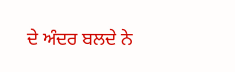ਦੇ ਅੰਦਰ ਬਲਦੇ ਨੇ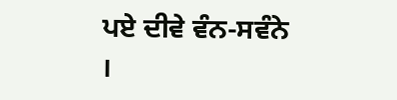ਪਏ ਦੀਵੇ ਵੰਨ-ਸਵੰਨੇ ।